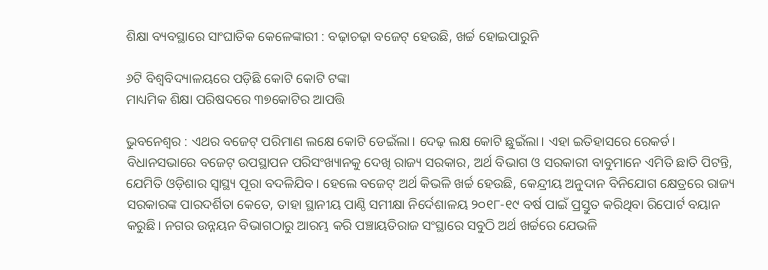ଶିକ୍ଷା ବ୍ୟବସ୍ଥାରେ ସାଂଘାତିକ କେଳେଙ୍କାରୀ : ବଢ଼ାଚଢ଼ା ବଜେଟ୍ ହେଉଛି, ଖର୍ଚ୍ଚ ହୋଇପାରୁନି

୬ଟି ବିଶ୍ବବିଦ୍ୟାଳୟରେ ପଡ଼ିଛି କୋଟି କୋଟି ଟଙ୍କା
ମାଧ୍ୟମିକ ଶିକ୍ଷା ପରିଷଦରେ ୩୭କୋଟିର ଆପତ୍ତି

ଭୁବନେଶ୍ୱର : ଏଥର ବଜେଟ୍‌ ପରିମାଣ ଲକ୍ଷେ କୋଟି ଡେଇଁଲା। ଦେଢ଼ ଲକ୍ଷ କୋଟି ଛୁଇଁଲା। ଏହା ଇତିହାସରେ ରେକର୍ଡ। ବିଧାନସଭାରେ ବଜେଟ୍ ଉପସ୍ଥାପନ ପରିସଂଖ୍ୟାନକୁ ଦେଖି ରାଜ୍ୟ ସରକାର, ଅର୍ଥ ବିଭାଗ ଓ ସରକାରୀ ବାବୁମାନେ ଏମିତି ଛାତି ପିଟନ୍ତି, ଯେମିତି ଓଡ଼ିଶାର ସ୍ବାସ୍ଥ୍ୟ ପୂରା ବଦଳିଯିବ। ହେଲେ ବଜେଟ୍ ଅର୍ଥ କିଭଳି ଖର୍ଚ୍ଚ ହେଉଛି, କେନ୍ଦ୍ରୀୟ ଅନୁଦାନ ବିନିଯୋଗ କ୍ଷେତ୍ରରେ ରାଜ୍ୟ ସରକାରଙ୍କ ପାରଦର୍ଶିତା କେତେ, ତାହା ସ୍ଥାନୀୟ ପାଣ୍ଠି ସମୀକ୍ଷା ନିର୍ଦେଶାଳୟ ୨୦୧୮-୧୯ ବର୍ଷ ପାଇଁ ପ୍ରସ୍ତୁତ କରିଥିବା ରିପୋର୍ଟ ବୟାନ କରୁଛି। ନଗର ଉନ୍ନୟନ ବିଭାଗଠାରୁ ଆରମ୍ଭ କରି ପଞ୍ଚାୟତିରାଜ ସଂସ୍ଥାରେ ସବୁଠି ଅର୍ଥ ଖର୍ଚ୍ଚରେ ଯେଭଳି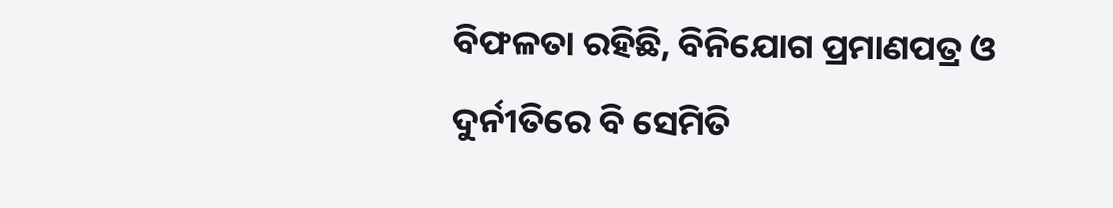ବିଫଳତା ରହିଛି, ବିନିଯୋଗ ପ୍ରମାଣପତ୍ର ଓ ଦୁର୍ନୀତିରେ ବି ସେମିତି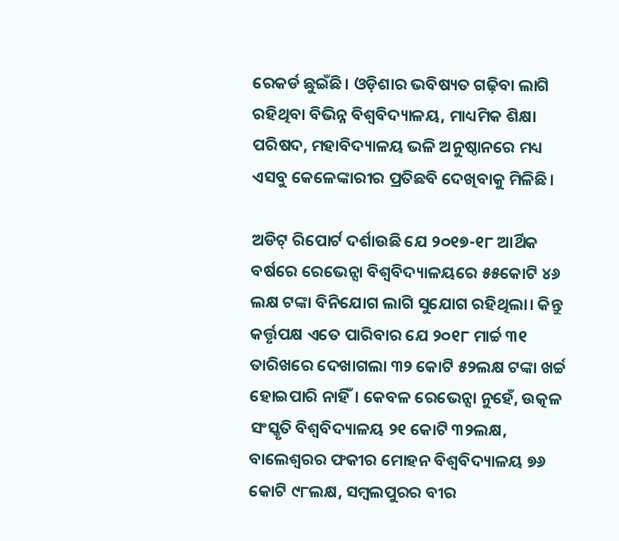ରେକର୍ଡ ଛୁଇଁଛି। ଓଡ଼ିଶାର ଭବିଷ୍ୟତ ଗଢ଼ିବା ଲାଗି ରହିଥିବା ବିଭିନ୍ନ ବିଶ୍ବବିଦ୍ୟାଳୟ, ମାଧ୍ୟମିକ ଶିକ୍ଷା ପରିଷଦ, ମହାବିଦ୍ୟାଳୟ ଭଳି ଅନୁଷ୍ଠାନରେ ମଧ୍ୟ ଏସବୁ କେଳେଙ୍କାରୀର ପ୍ରତିଛବି ଦେଖିବାକୁ ମିଳିଛି।

ଅଡିଟ୍ ରିପୋର୍ଟ ଦର୍ଶାଉଛି ଯେ ୨୦୧୭-୧୮ ଆର୍ଥିକ ବର୍ଷରେ ରେଭେନ୍ସା ବିଶ୍ବବିଦ୍ୟାଳୟରେ ୫୫କୋଟି ୪୬ ଲକ୍ଷ ଟଙ୍କା ବିନିଯୋଗ ଲାଗି ସୁଯୋଗ ରହିଥିଲା। କିନ୍ତୁ କର୍ତ୍ତୃପକ୍ଷ ଏତେ ପାରିବାର ଯେ ୨୦୧୮ ମାର୍ଚ୍ଚ ୩୧ ତାରିଖରେ ଦେଖାଗଲା ୩୨ କୋଟି ୫୨ଲକ୍ଷ ଟଙ୍କା ଖର୍ଚ୍ଚ ହୋଇପାରି ନାହିଁ। କେବଳ ରେଭେନ୍ସା ନୁହେଁ, ଉତ୍କଳ ସଂସ୍କୃତି ବିଶ୍ବବିଦ୍ୟାଳୟ ୨୧ କୋଟି ୩୨ଲକ୍ଷ, ବାଲେଶ୍ବରର ଫକୀର ମୋହନ ବିଶ୍ବବିଦ୍ୟାଳୟ ୭୬ କୋଟି ୯୮ଲକ୍ଷ, ସମ୍ବଲପୁରର ବୀର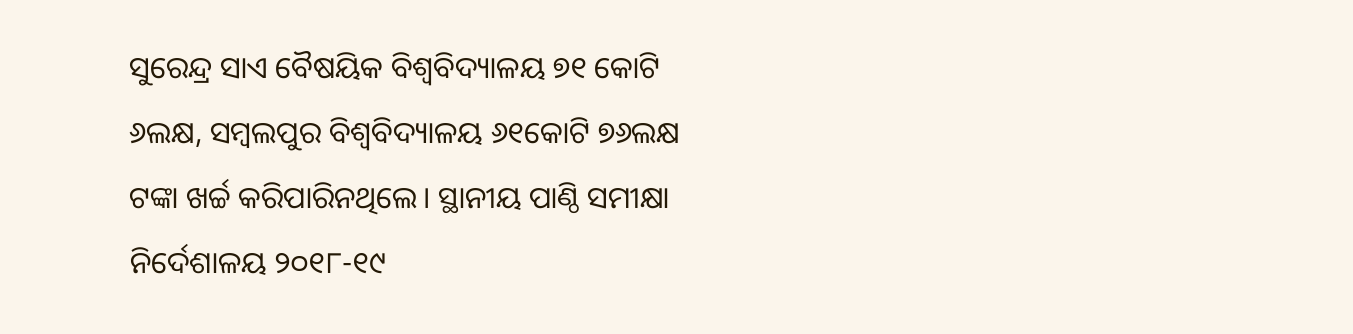ସୁରେନ୍ଦ୍ର ସାଏ ବୈଷୟିକ ବିଶ୍ବବିଦ୍ୟାଳୟ ୭୧ କୋଟି ୬ଲକ୍ଷ, ସମ୍ବଲପୁର ବିଶ୍ବବିଦ୍ୟାଳୟ ୬୧କୋଟି ୭୬ଲକ୍ଷ ଟଙ୍କା ଖର୍ଚ୍ଚ କରିପାରିନଥିଲେ। ସ୍ଥାନୀୟ ପାଣ୍ଠି ସମୀକ୍ଷା ନିର୍ଦେଶାଳୟ ୨୦୧୮-୧୯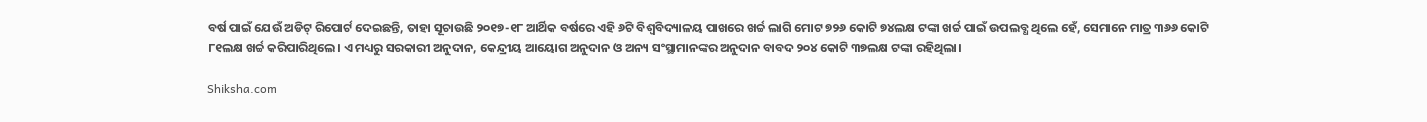ବର୍ଷ ପାଇଁ ଯେଉଁ ଅଡିଟ୍ ରିପୋର୍ଟ ଦେଇଛନ୍ତି, ତାହା ସୂଚାଉଛି ୨୦୧୭-୧୮ ଆର୍ଥିକ ବର୍ଷରେ ଏହି ୬ଟି ବିଶ୍ବବିଦ୍ୟାଳୟ ପାଖରେ ଖର୍ଚ୍ଚ ଲାଗି ମୋଟ ୭୨୬ କୋଟି ୭୪ଲକ୍ଷ ଟଙ୍କା ଖର୍ଚ୍ଚ ପାଇଁ ଉପଲବ୍ଧ ଥିଲେ ହେଁ, ସେମାନେ ମାତ୍ର ୩୬୬ କୋଟି ୮୧ଲକ୍ଷ ଖର୍ଚ୍ଚ କରିପାରିଥିଲେ। ଏ ମଧ୍ୟରୁ ସରକାରୀ ଅନୁଦାନ, କେନ୍ଦ୍ରୀୟ ଆୟୋଗ ଅନୁଦାନ ଓ ଅନ୍ୟ ସଂସ୍ଥାମାନଙ୍କର ଅନୁଦାନ ବାବଦ ୨୦୪ କୋଟି ୩୭ଲକ୍ଷ ଟଙ୍କା ରହିଥିଲା।

Shiksha.com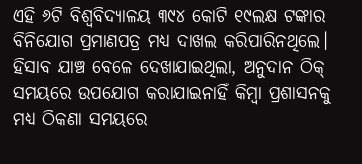ଏହି ୬ଟି ବିଶ୍ବବିଦ୍ୟାଳୟ ୩୯୪ କୋଟି ୧୯ଲକ୍ଷ ଟଙ୍କାର ବିନିଯୋଗ ପ୍ରମାଣପତ୍ର ମଧ୍ୟ ଦାଖଲ କରିପାରିନଥିଲେ। ହିସାବ ଯାଞ୍ଚ ବେଳେ ଦେଖାଯାଇଥିଲା, ଅନୁଦାନ ଠିକ୍ ସମୟରେ ଉପଯୋଗ କରାଯାଇନାହିଁ କିମ୍ବା ପ୍ରଶାସନକୁ ମଧ୍ୟ ଠିକଣା ସମୟରେ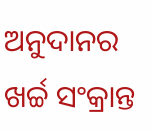ଅନୁଦାନର ଖର୍ଚ୍ଚ ସଂକ୍ରାନ୍ତ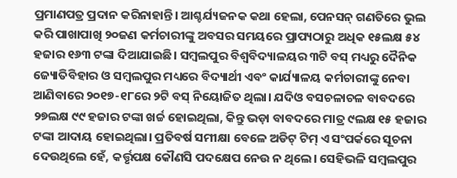ପ୍ରମାଣପତ୍ର ପ୍ରଦାନ କରିନାହାନ୍ତି। ଆଶ୍ଚର୍ଯ୍ୟଜନକ କଥା ହେଲା, ପେନସନ୍ ଗଣତିରେ ଭୁଲ କରି ପାଖାପାଖି ୨୦ଜଣ କର୍ମଚାରୀଙ୍କୁ ଅବସର ସମୟରେ ପ୍ରାପ୍ୟଠାରୁ ଅଧିକ ୧୫ଲକ୍ଷ ୫୪ ହଜାର ୧୬୩ ଟଙ୍କା ଦିଆଯାଇଛି। ସମ୍ବଲପୁର ବିଶ୍ବବିଦ୍ୟାଳୟର ୩ଟି ବସ୍ ମଧ୍ୟରୁ ଦୈନିକ ଜ୍ୟୋତିବିହାର ଓ ସମ୍ବଲପୁର ମଧ୍ୟରେ ବିଦ୍ୟାର୍ଥୀ ଏବଂ କାର୍ଯ୍ୟାଳୟ କର୍ମଚାରୀଙ୍କୁ ନେବା ଆଣିବାରେ ୨୦୧୭-୧୮ରେ ୨ଟି ବସ୍ ନିୟୋଜିତ ଥିଲା। ଯଦିଓ ବସଚଳାଚଳ ବାବଦରେ ୨୭ଲକ୍ଷ ୯୯ ହଜାର ଟଙ୍କା ଖର୍ଚ୍ଚ ହୋଇଥିଲା, କିନ୍ତୁ ଭଡ଼ା ବାବଦରେ ମାତ୍ର ୯ଲକ୍ଷ ୧୫ ହଜାର ଟଙ୍କା ଆଦାୟ ହୋଇଥିଲା। ପ୍ରତିବର୍ଷ ସମୀକ୍ଷା ବେଳେ ଅଡିଟ୍ ଟିମ୍ ଏ ସଂପର୍କରେ ସୂଚନା ଦେଉଥିଲେ ହେଁ, କର୍ତ୍ତୃପକ୍ଷ କୌଣସି ପଦକ୍ଷେପ ନେଉ ନ ଥିଲେ। ସେହିଭଳି ସମ୍ବଲପୁର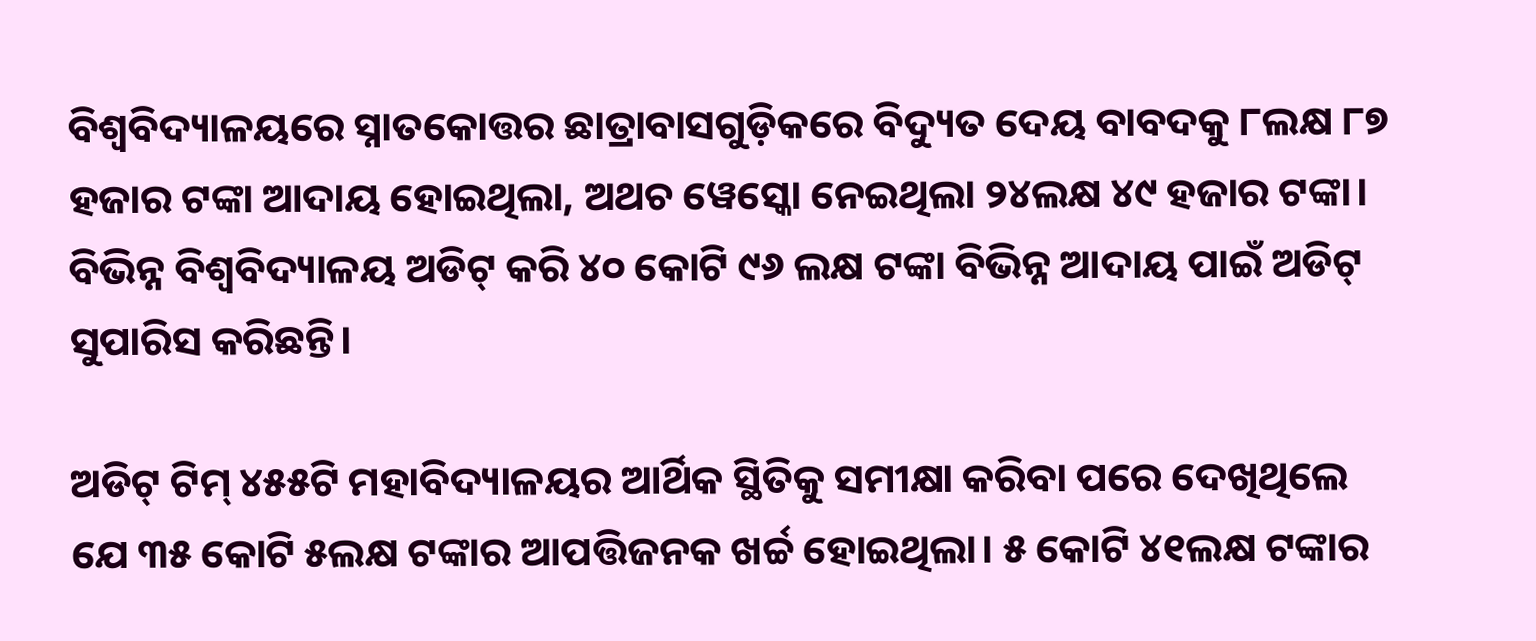ବିଶ୍ବବିଦ୍ୟାଳୟରେ ସ୍ନାତକୋତ୍ତର ଛାତ୍ରାବାସଗୁଡ଼ିକରେ ବିଦ୍ୟୁତ ଦେୟ ବାବଦକୁ ୮ଲକ୍ଷ ୮୭ ହଜାର ଟଙ୍କା ଆଦାୟ ହୋଇଥିଲା, ଅଥଚ ୱେସ୍କୋ ନେଇଥିଲା ୨୪ଲକ୍ଷ ୪୯ ହଜାର ଟଙ୍କା। ବିଭିନ୍ନ ବିଶ୍ବବିଦ୍ୟାଳୟ ଅଡିଟ୍ କରି ୪୦ କୋଟି ୯୬ ଲକ୍ଷ ଟଙ୍କା ବିଭିନ୍ନ ଆଦାୟ ପାଇଁ ଅଡିଟ୍ ସୁପାରିସ କରିଛନ୍ତି।

ଅଡିଟ୍ ଟିମ୍ ୪୫୫ଟି ମହାବିଦ୍ୟାଳୟର ଆର୍ଥିକ ସ୍ଥିତିକୁ ସମୀକ୍ଷା କରିବା ପରେ ଦେଖିଥିଲେ ଯେ ୩୫ କୋଟି ୫ଲକ୍ଷ ଟଙ୍କାର ଆପତ୍ତିଜନକ ଖର୍ଚ୍ଚ ହୋଇଥିଲା। ୫ କୋଟି ୪୧ଲକ୍ଷ ଟଙ୍କାର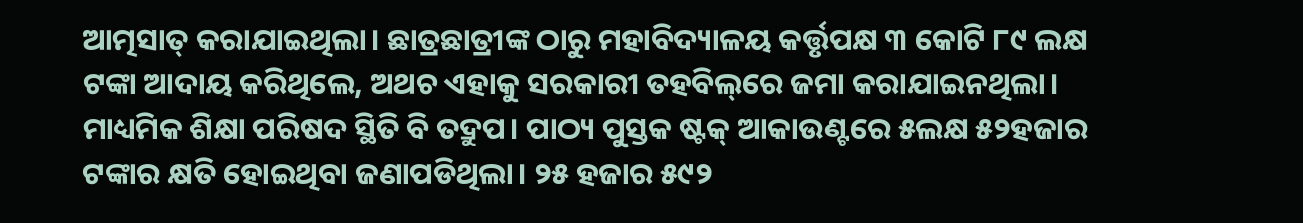ଆତ୍ମସାତ୍ କରାଯାଇଥିଲା। ଛାତ୍ରଛାତ୍ରୀଙ୍କ ଠାରୁ ମହାବିଦ୍ୟାଳୟ କର୍ତ୍ତୃପକ୍ଷ ୩ କୋଟି ୮୯ ଲକ୍ଷ ଟଙ୍କା ଆଦାୟ କରିଥିଲେ, ଅଥଚ ଏହାକୁ ସରକାରୀ ତହବିଲ୍‌ରେ ଜମା କରାଯାଇନଥିଲା। ମାଧ୍ୟମିକ ଶିକ୍ଷା ପରିଷଦ ସ୍ଥିତି ବି ତଦ୍ରୁପ। ପାଠ୍ୟ ପୁସ୍ତକ ଷ୍ଟକ୍ ଆକାଉଣ୍ଟରେ ୫ଲକ୍ଷ ୫୨ହଜାର ଟଙ୍କାର କ୍ଷତି ହୋଇଥିବା ଜଣାପଡିଥିଲା। ୨୫ ହଜାର ୫୯୨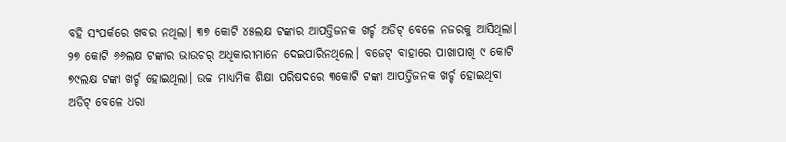ବହି ସଂପର୍କରେ ଖବର ନଥିଲା। ୩୭ କୋଟି ୪୫ଲକ୍ଷ ଟଙ୍କାର ଆପତ୍ତିଜନକ ଖର୍ଚ୍ଚ ଅଡିଟ୍ ବେଳେ ନଜରକୁ ଆସିଥିଲା। ୨୭ କୋଟି ୬୬ଲକ୍ଷ ଟଙ୍କାର ଭାଉଚର୍ ଅଧିକାରୀମାନେ ଦେଇପାରିନଥିଲେ। ବଜେଟ୍ ବାହାରେ ପାଖାପାଖି ୯ କୋଟି ୭୯ଲକ୍ଷ ଟଙ୍କା ଖର୍ଚ୍ଚ ହୋଇଥିଲା। ଉଚ୍ଚ ମାଧ୍ୟମିକ ଶିକ୍ଷା ପରିଷଦରେ ୩କୋଟି ଟଙ୍କା ଆପତ୍ତିଜନକ ଖର୍ଚ୍ଚ ହୋଇଥିବା ଅଡିଟ୍ ବେଳେ ଧରା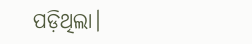ପଡ଼ିଥିଲା।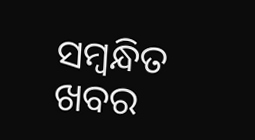ସମ୍ବନ୍ଧିତ ଖବର